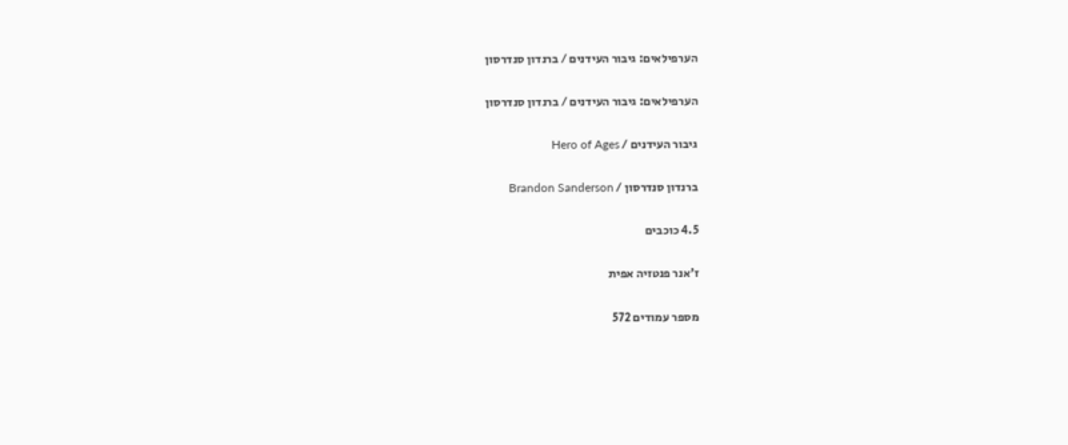הערפילאים: גיבור העידנים / ברנדון סנדרסון

הערפילאים: גיבור העידנים / ברנדון סנדרסון

גיבור העידנים / Hero of Ages

ברנדון סנדרסון / Brandon Sanderson

4.5 כוכבים

ז'אנר פנטזיה אפית

מספר עמודים 572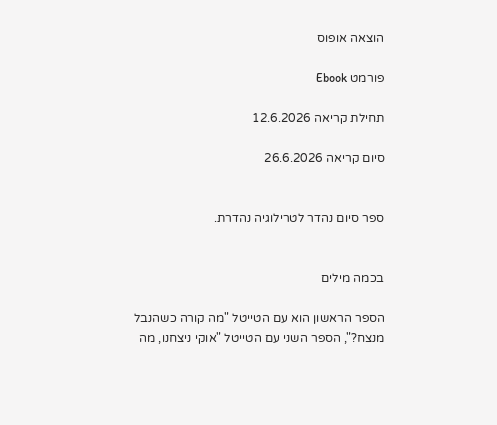הוצאה אופוס

פורמט Ebook

תחילת קריאה 12.6.2026

סיום קריאה 26.6.2026


ספר סיום נהדר לטרילוגיה נהדרת.


בכמה מילים

הספר הראשון הוא עם הטייטל "מה קורה כשהנבל מנצח?", הספר השני עם הטייטל "אוקי ניצחנו, מה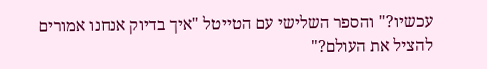עכשיו?" והספר השלישי עם הטייטל "איך בדיוק אנחנו אמורים להציל את העולם?"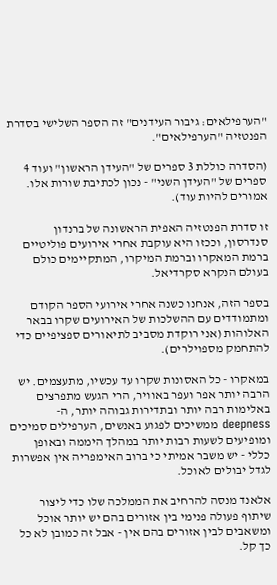"הערפילאים: גיבור העידנים" זה הספר השלישי בסדרת הפנטזיה "הערפילאים".

(הסדרה כוללת 3 ספרים של "העידן הראשון" ועוד 4 ספרים של "העידן השני" - נכון לכתיבת שורות אלו. אמורים להיות עוד).

זו סדרת הפנטזיה האפית הראשונה של ברנדון סנדרסון, וככזו היא עוקבת אחרי אירועים פוליטיים ברמת המאקרו וברמת המיקרו, המתקיימים כולם בעולם הנקרא סקרדיאל.

בספר הזה, אנחנו כשנה אחרי אירועי הספר הקודם ומתמודדים עם ההשלכות של האירועים שקרו בבאר האלוהות (אני רוקדת מסביב לתיאורים ספציפיים כדי להתחמק מספוילרים).

במאקרו - כל האסונות שקרו עד עכשיו, מתעצמים. יש הרבה יותר אפר ועפר באוויר, הרי הגעש מתפרצים באלימות רבה יותר ובתדירות גבוהה יותר, ה-deepness ממשיכים לפגוע באנשים, הערפילים סמיכים ומופיעים לשעות רבות יותר במהלך היממה ובאופן כללי - יש משבר אמיתי כי ברוב האימפריה אין אפשרות לגדל יבולים לאוכל.

אלאנד מנסה להרחיב את הממלכה שלו כדי ליצור שיתוף פעולה פנימי בין אזורים בהם יש יותר אוכל ומשאבים לבין אזורים בהם אין - אבל זה כמובן לא כל כך קל.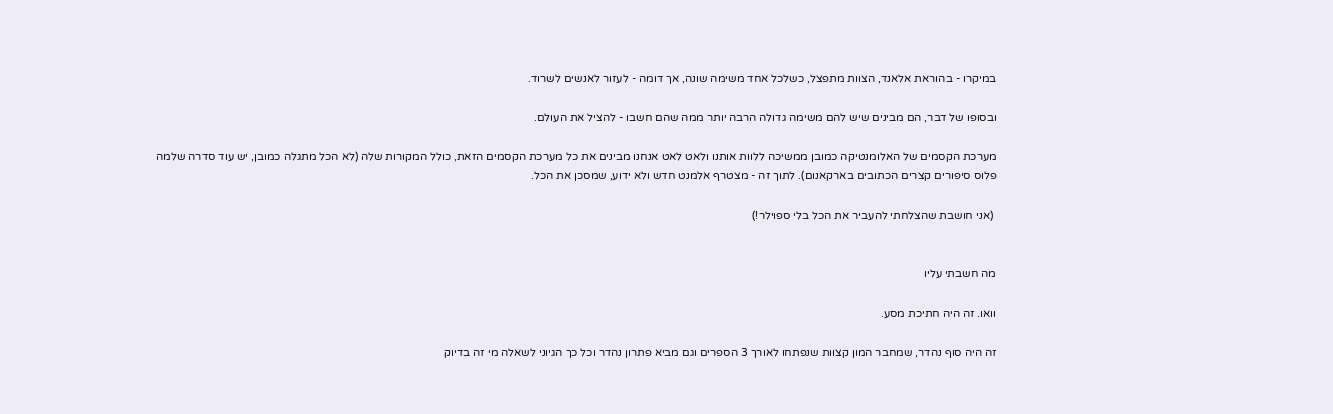במיקרו - בהוראת אלאנד, הצוות מתפצל, כשלכל אחד משימה שונה, אך דומה - לעזור לאנשים לשרוד.

ובסופו של דבר, הם מבינים שיש להם משימה גדולה הרבה יותר ממה שהם חשבו - להציל את העולם.

מערכת הקסמים של האלומנטיקה כמובן ממשיכה ללוות אותנו ולאט לאט אנחנו מבינים את כל מערכת הקסמים הזאת, כולל המקורות שלה (לא הכל מתגלה כמובן, יש עוד סדרה שלמה פלוס סיפורים קצרים הכתובים בארקאנום). לתוך זה - מצטרף אלמנט חדש ולא ידוע, שמסכן את הכל.

 (אני חושבת שהצלחתי להעביר את הכל בלי ספוילר!)


מה חשבתי עליו

וואו. זה היה חתיכת מסע.

זה היה סוף נהדר, שמחבר המון קצוות שנפתחו לאורך 3 הספרים וגם מביא פתרון נהדר וכל כך הגיוני לשאלה מי זה בדיוק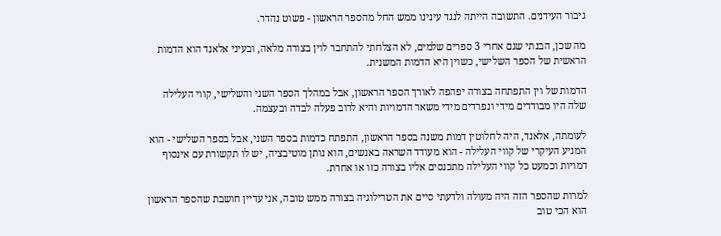גיבור העידנים. התשובה הייתה לנגד עינינו ממש החל מהספר הראשון - פשוט נהדר.

מה שכן, הבנתי שגם אחרי 3 ספרים שלמים, לא הצלחתי להתחבר לוין בצורה מלאה, ובעיני אלאנד הוא הדמות הראשית של הספר השלישי, כשוין היא הדמות המשנית.

הדמות של וין התפתחה בצורה יפהפה לאורך הספר הראשון, אבל במהלך הספר השני והשלישי, קווי העלילה שלה היו מבודדים מידי ונפרדים מידי משאר הדמויות והיא לרוב פעלה לבדה ובעצמה.

לעומתה, אלאנד, היה לחלוטין דמות משנה בספר הראשון, התפתח כדמות בספר השני, אבל בספר השלישי - הוא המניע העיקרי של קווי העלילה - הוא מעודד השראה באנשים, הוא נותן מוטיבציה, יש לו תקשורת עם אינסוף דמויות וכמעט כל קווי העלילה מתכנסים אליו בצורה כזו או אחרת.

למרות שהספר הזה היה מעולה ולדעתי סיים את הטרילוגיה בצורה ממש טובה, אני עדיין חושבת שהספר הראשון הוא הכי טוב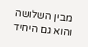מבין השלושה והוא גם היחיד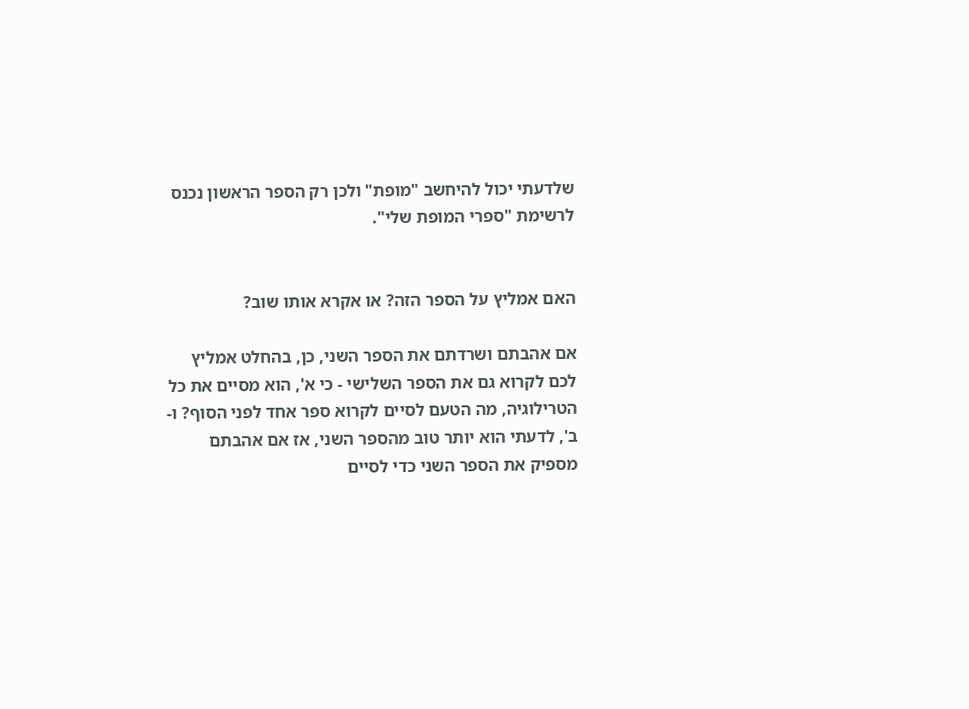שלדעתי יכול להיחשב "מופת" ולכן רק הספר הראשון נכנס לרשימת "ספרי המופת שלי".


האם אמליץ על הספר הזה? או אקרא אותו שוב?

אם אהבתם ושרדתם את הספר השני, כן, בהחלט אמליץ לכם לקרוא גם את הספר השלישי - כי א', הוא מסיים את כל הטרילוגיה, מה הטעם לסיים לקרוא ספר אחד לפני הסוף? ו-ב', לדעתי הוא יותר טוב מהספר השני, אז אם אהבתם מספיק את הספר השני כדי לסיים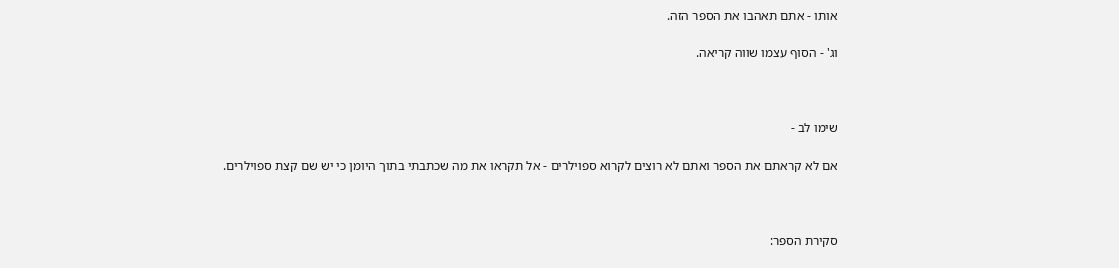אותו - אתם תאהבו את הספר הזה.

וג' - הסוף עצמו שווה קריאה.



שימו לב -

אם לא קראתם את הספר ואתם לא רוצים לקרוא ספוילרים - אל תקראו את מה שכתבתי בתוך היומן כי יש שם קצת ספוילרים.



סקירת הספר: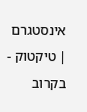אינסטגרם | טיקטוק - בקרוב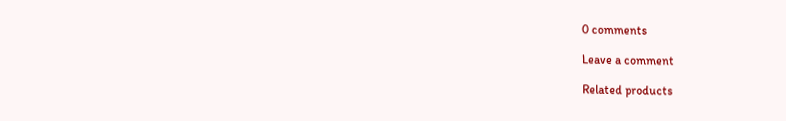0 comments

Leave a comment

Related products